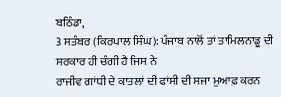ਬਠਿੰਡਾ,
3 ਸਤੰਬਰ (ਕਿਰਪਾਲ ਸਿੰਘ): ਪੰਜਾਬ ਨਾਲੋਂ ਤਾਂ ਤਾਮਿਲਨਾਡੂ ਦੀ ਸਰਕਾਰ ਹੀ ਚੰਗੀ ਹੈ ਜਿਸ ਨੇ
ਰਾਜੀਵ ਗਾਂਧੀ ਦੇ ਕਾਤਲਾਂ ਦੀ ਫਾਂਸੀ ਦੀ ਸਜਾ ਮੁਆਫ਼ ਕਰਨ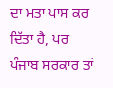ਦਾ ਮਤਾ ਪਾਸ ਕਰ ਦਿੱਤਾ ਹੈ, ਪਰ
ਪੰਜਾਬ ਸਰਕਾਰ ਤਾਂ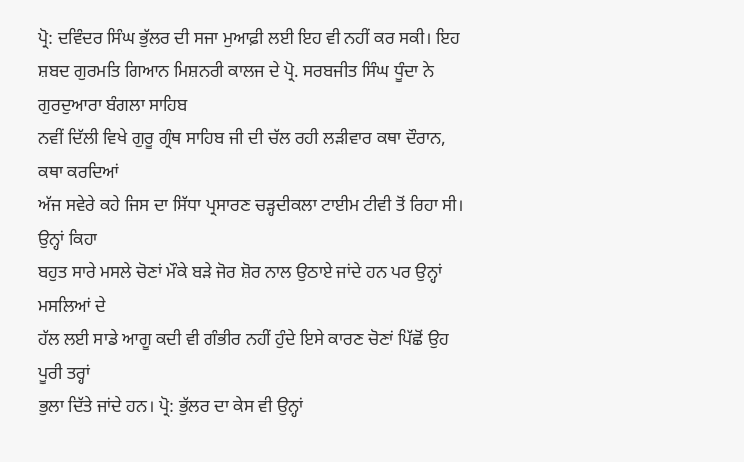ਪ੍ਰੋ: ਦਵਿੰਦਰ ਸਿੰਘ ਭੁੱਲਰ ਦੀ ਸਜਾ ਮੁਆਫ਼ੀ ਲਈ ਇਹ ਵੀ ਨਹੀਂ ਕਰ ਸਕੀ। ਇਹ
ਸ਼ਬਦ ਗੁਰਮਤਿ ਗਿਆਨ ਮਿਸ਼ਨਰੀ ਕਾਲਜ ਦੇ ਪ੍ਰੋ. ਸਰਬਜੀਤ ਸਿੰਘ ਧੂੰਦਾ ਨੇ ਗੁਰਦੁਆਰਾ ਬੰਗਲਾ ਸਾਹਿਬ
ਨਵੀਂ ਦਿੱਲੀ ਵਿਖੇ ਗੁਰੂ ਗ੍ਰੰਥ ਸਾਹਿਬ ਜੀ ਦੀ ਚੱਲ ਰਹੀ ਲੜੀਵਾਰ ਕਥਾ ਦੌਰਾਨ, ਕਥਾ ਕਰਦਿਆਂ
ਅੱਜ ਸਵੇਰੇ ਕਹੇ ਜਿਸ ਦਾ ਸਿੱਧਾ ਪ੍ਰਸਾਰਣ ਚੜ੍ਹਦੀਕਲਾ ਟਾਈਮ ਟੀਵੀ ਤੋਂ ਰਿਹਾ ਸੀ। ਉਨ੍ਹਾਂ ਕਿਹਾ
ਬਹੁਤ ਸਾਰੇ ਮਸਲੇ ਚੋਣਾਂ ਮੌਕੇ ਬੜੇ ਜੋਰ ਸ਼ੋਰ ਨਾਲ ਉਠਾਏ ਜਾਂਦੇ ਹਨ ਪਰ ਉਨ੍ਹਾਂ ਮਸਲਿਆਂ ਦੇ
ਹੱਲ ਲਈ ਸਾਡੇ ਆਗੂ ਕਦੀ ਵੀ ਗੰਭੀਰ ਨਹੀਂ ਹੁੰਦੇ ਇਸੇ ਕਾਰਣ ਚੋਣਾਂ ਪਿੱਛੋਂ ਉਹ ਪੂਰੀ ਤਰ੍ਹਾਂ
ਭੁਲਾ ਦਿੱਤੇ ਜਾਂਦੇ ਹਨ। ਪ੍ਰੋ: ਭੁੱਲਰ ਦਾ ਕੇਸ ਵੀ ਉਨ੍ਹਾਂ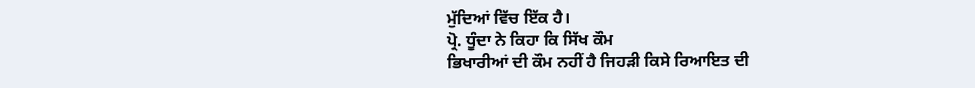ਮੁੱਦਿਆਂ ਵਿੱਚ ਇੱਕ ਹੈ।
ਪ੍ਰੋ. ਧੂੰਦਾ ਨੇ ਕਿਹਾ ਕਿ ਸਿੱਖ ਕੌਮ
ਭਿਖਾਰੀਆਂ ਦੀ ਕੌਮ ਨਹੀਂ ਹੈ ਜਿਹੜੀ ਕਿਸੇ ਰਿਆਇਤ ਦੀ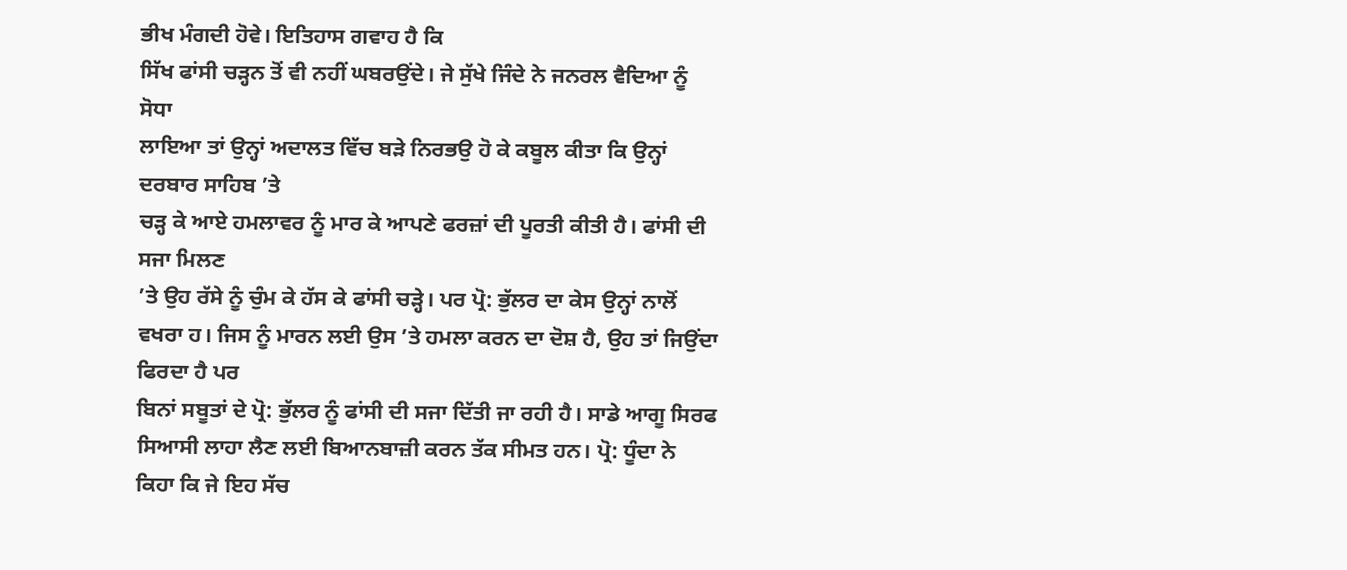ਭੀਖ ਮੰਗਦੀ ਹੋਵੇ। ਇਤਿਹਾਸ ਗਵਾਹ ਹੈ ਕਿ
ਸਿੱਖ ਫਾਂਸੀ ਚੜ੍ਹਨ ਤੋਂ ਵੀ ਨਹੀਂ ਘਬਰਉਂਦੇ। ਜੇ ਸੁੱਖੇ ਜਿੰਦੇ ਨੇ ਜਨਰਲ ਵੈਦਿਆ ਨੂੰ ਸੋਧਾ
ਲਾਇਆ ਤਾਂ ਉਨ੍ਹਾਂ ਅਦਾਲਤ ਵਿੱਚ ਬੜੇ ਨਿਰਭਉ ਹੋ ਕੇ ਕਬੂਲ ਕੀਤਾ ਕਿ ਉਨ੍ਹਾਂ ਦਰਬਾਰ ਸਾਹਿਬ ’ਤੇ
ਚੜ੍ਹ ਕੇ ਆਏ ਹਮਲਾਵਰ ਨੂੰ ਮਾਰ ਕੇ ਆਪਣੇ ਫਰਜ਼ਾਂ ਦੀ ਪੂਰਤੀ ਕੀਤੀ ਹੈ। ਫਾਂਸੀ ਦੀ ਸਜਾ ਮਿਲਣ
’ਤੇ ਉਹ ਰੱਸੇ ਨੂੰ ਚੁੰਮ ਕੇ ਹੱਸ ਕੇ ਫਾਂਸੀ ਚੜ੍ਹੇ। ਪਰ ਪ੍ਰੋ: ਭੁੱਲਰ ਦਾ ਕੇਸ ਉਨ੍ਹਾਂ ਨਾਲੋਂ
ਵਖਰਾ ਹ। ਜਿਸ ਨੂੰ ਮਾਰਨ ਲਈ ਉਸ ’ਤੇ ਹਮਲਾ ਕਰਨ ਦਾ ਦੋਸ਼ ਹੈ, ਉਹ ਤਾਂ ਜਿਉਂਦਾ ਫਿਰਦਾ ਹੈ ਪਰ
ਬਿਨਾਂ ਸਬੂਤਾਂ ਦੇ ਪ੍ਰੋ: ਭੁੱਲਰ ਨੂੰ ਫਾਂਸੀ ਦੀ ਸਜਾ ਦਿੱਤੀ ਜਾ ਰਹੀ ਹੈ। ਸਾਡੇ ਆਗੂ ਸਿਰਫ
ਸਿਆਸੀ ਲਾਹਾ ਲੈਣ ਲਈ ਬਿਆਨਬਾਜ਼ੀ ਕਰਨ ਤੱਕ ਸੀਮਤ ਹਨ। ਪ੍ਰੋ: ਧੂੰਦਾ ਨੇ ਕਿਹਾ ਕਿ ਜੇ ਇਹ ਸੱਚ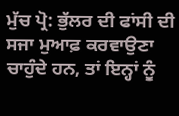ਮੁੱਚ ਪ੍ਰੋ: ਭੁੱਲਰ ਦੀ ਫਾਂਸੀ ਦੀ ਸਜਾ ਮੁਆਫ਼ ਕਰਵਾਉਣਾ ਚਾਹੁੰਦੇ ਹਨ, ਤਾਂ ਇਨ੍ਹਾਂ ਨੂੰ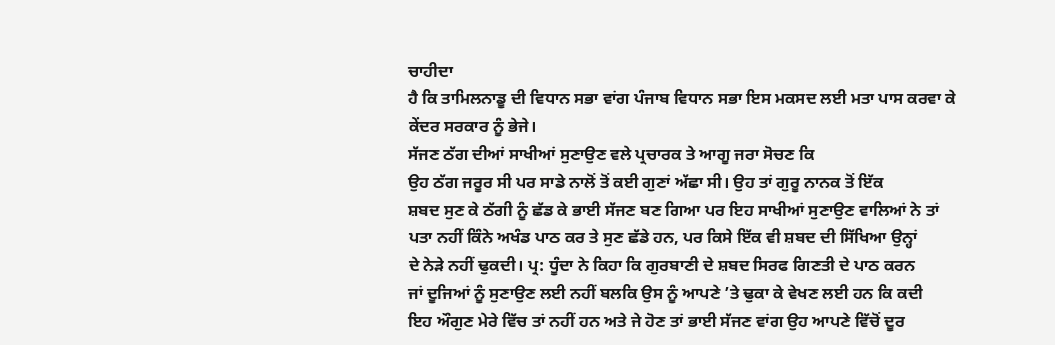ਚਾਹੀਦਾ
ਹੈ ਕਿ ਤਾਮਿਲਨਾਡੂ ਦੀ ਵਿਧਾਨ ਸਭਾ ਵਾਂਗ ਪੰਜਾਬ ਵਿਧਾਨ ਸਭਾ ਇਸ ਮਕਸਦ ਲਈ ਮਤਾ ਪਾਸ ਕਰਵਾ ਕੇ
ਕੇਂਦਰ ਸਰਕਾਰ ਨੂੰ ਭੇਜੇ।
ਸੱਜਣ ਠੱਗ ਦੀਆਂ ਸਾਖੀਆਂ ਸੁਣਾਉਣ ਵਲੇ ਪ੍ਰਚਾਰਕ ਤੇ ਆਗੂ ਜਰਾ ਸੋਚਣ ਕਿ
ਉਹ ਠੱਗ ਜਰੂਰ ਸੀ ਪਰ ਸਾਡੇ ਨਾਲੋਂ ਤੋਂ ਕਈ ਗੁਣਾਂ ਅੱਛਾ ਸੀ। ਉਹ ਤਾਂ ਗੁਰੂ ਨਾਨਕ ਤੋਂ ਇੱਕ
ਸ਼ਬਦ ਸੁਣ ਕੇ ਠੱਗੀ ਨੂੰ ਛੱਡ ਕੇ ਭਾਈ ਸੱਜਣ ਬਣ ਗਿਆ ਪਰ ਇਹ ਸਾਖੀਆਂ ਸੁਣਾਉਣ ਵਾਲਿਆਂ ਨੇ ਤਾਂ
ਪਤਾ ਨਹੀਂ ਕਿੰਨੇ ਅਖੰਡ ਪਾਠ ਕਰ ਤੇ ਸੁਣ ਛੱਡੇ ਹਨ, ਪਰ ਕਿਸੇ ਇੱਕ ਵੀ ਸ਼ਬਦ ਦੀ ਸਿੱਖਿਆ ਉਨ੍ਹਾਂ
ਦੇ ਨੇੜੇ ਨਹੀਂ ਢੁਕਦੀ। ਪ੍ਰ: ਧੂੰਦਾ ਨੇ ਕਿਹਾ ਕਿ ਗੁਰਬਾਣੀ ਦੇ ਸ਼ਬਦ ਸਿਰਫ ਗਿਣਤੀ ਦੇ ਪਾਠ ਕਰਨ
ਜਾਂ ਦੂਜਿਆਂ ਨੂੰ ਸੁਣਾਉਣ ਲਈ ਨਹੀਂ ਬਲਕਿ ਉਸ ਨੂੰ ਆਪਣੇ ’ਤੇ ਢੁਕਾ ਕੇ ਵੇਖਣ ਲਈ ਹਨ ਕਿ ਕਦੀ
ਇਹ ਔਗੁਣ ਮੇਰੇ ਵਿੱਚ ਤਾਂ ਨਹੀਂ ਹਨ ਅਤੇ ਜੇ ਹੋਣ ਤਾਂ ਭਾਈ ਸੱਜਣ ਵਾਂਗ ਉਹ ਆਪਣੇ ਵਿੱਚੋਂ ਦੂਰ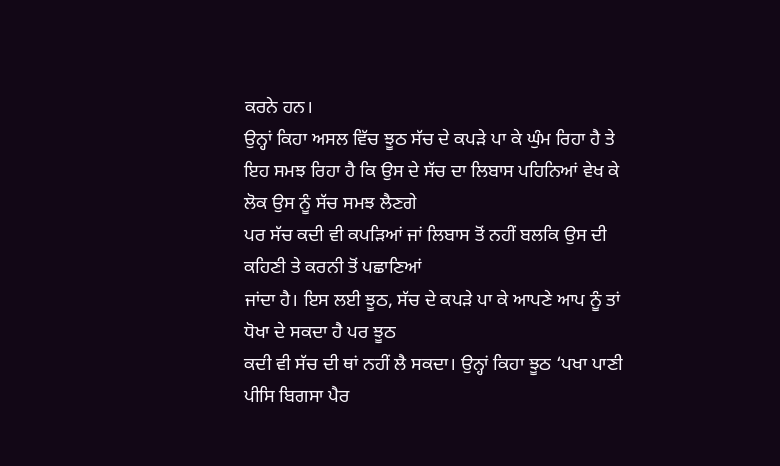ਕਰਨੇ ਹਨ।
ਉਨ੍ਹਾਂ ਕਿਹਾ ਅਸਲ ਵਿੱਚ ਝੂਠ ਸੱਚ ਦੇ ਕਪੜੇ ਪਾ ਕੇ ਘੁੰਮ ਰਿਹਾ ਹੈ ਤੇ
ਇਹ ਸਮਝ ਰਿਹਾ ਹੈ ਕਿ ਉਸ ਦੇ ਸੱਚ ਦਾ ਲਿਬਾਸ ਪਹਿਨਿਆਂ ਵੇਖ ਕੇ ਲੋਕ ਉਸ ਨੂੰ ਸੱਚ ਸਮਝ ਲੈਣਗੇ
ਪਰ ਸੱਚ ਕਦੀ ਵੀ ਕਪੜਿਆਂ ਜਾਂ ਲਿਬਾਸ ਤੋਂ ਨਹੀਂ ਬਲਕਿ ਉਸ ਦੀ ਕਹਿਣੀ ਤੇ ਕਰਨੀ ਤੋਂ ਪਛਾਣਿਆਂ
ਜਾਂਦਾ ਹੈ। ਇਸ ਲਈ ਝੂਠ, ਸੱਚ ਦੇ ਕਪੜੇ ਪਾ ਕੇ ਆਪਣੇ ਆਪ ਨੂੰ ਤਾਂ ਧੋਖਾ ਦੇ ਸਕਦਾ ਹੈ ਪਰ ਝੂਠ
ਕਦੀ ਵੀ ਸੱਚ ਦੀ ਥਾਂ ਨਹੀਂ ਲੈ ਸਕਦਾ। ਉਨ੍ਹਾਂ ਕਿਹਾ ਝੂਠ ‘ਪਖਾ ਪਾਣੀ
ਪੀਸਿ ਬਿਗਸਾ ਪੈਰ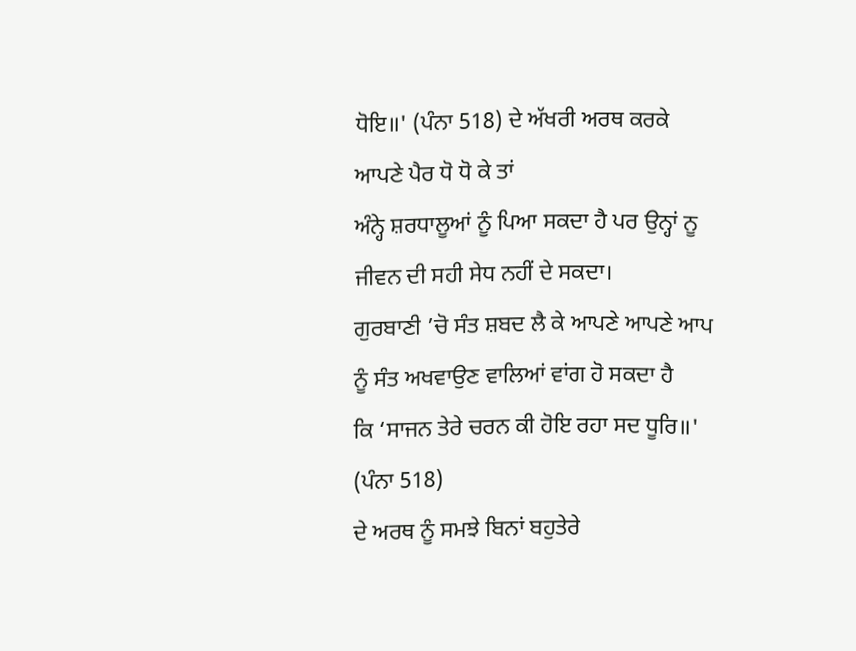ਧੋਇ॥' (ਪੰਨਾ 518) ਦੇ ਅੱਖਰੀ ਅਰਥ ਕਰਕੇ ਆਪਣੇ ਪੈਰ ਧੋ ਧੋ ਕੇ ਤਾਂ
ਅੰਨ੍ਹੇ ਸ਼ਰਧਾਲੂਆਂ ਨੂੰ ਪਿਆ ਸਕਦਾ ਹੈ ਪਰ ਉਨ੍ਹਾਂ ਨੂ ਜੀਵਨ ਦੀ ਸਹੀ ਸੇਧ ਨਹੀਂ ਦੇ ਸਕਦਾ।
ਗੁਰਬਾਣੀ ’ਚੋ ਸੰਤ ਸ਼ਬਦ ਲੈ ਕੇ ਆਪਣੇ ਆਪਣੇ ਆਪ ਨੂੰ ਸੰਤ ਅਖਵਾਉਣ ਵਾਲਿਆਂ ਵਾਂਗ ਹੋ ਸਕਦਾ ਹੈ
ਕਿ ‘ਸਾਜਨ ਤੇਰੇ ਚਰਨ ਕੀ ਹੋਇ ਰਹਾ ਸਦ ਧੂਰਿ॥' (ਪੰਨਾ 518)
ਦੇ ਅਰਥ ਨੂੰ ਸਮਝੇ ਬਿਨਾਂ ਬਹੁਤੇਰੇ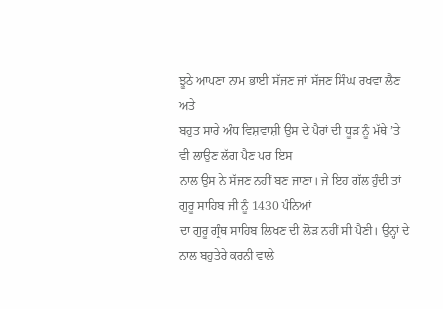ਝੂਠੇ ਆਪਣਾ ਨਾਮ ਭਾਈ ਸੱਜਣ ਜਾਂ ਸੱਜਣ ਸਿੰਘ ਰਖਵਾ ਲੈਣ ਅਤੇ
ਬਹੁਤ ਸਾਰੇ ਅੰਧ ਵਿਸ਼ਵਾਸ਼ੀ ਉਸ ਦੇ ਪੈਰਾਂ ਦੀ ਧੂੜ ਨੂੰ ਮੱਥੇ ’ਤੇ ਵੀ ਲਾਉਣ ਲੱਗ ਪੈਣ ਪਰ ਇਸ
ਨਾਲ ਉਸ ਨੇ ਸੱਜਣ ਨਹੀਂ ਬਣ ਜਾਣਾ। ਜੇ ਇਹ ਗੱਲ ਹੁੰਦੀ ਤਾਂ ਗੁਰੂ ਸਾਹਿਬ ਜੀ ਨੂੰ 1430 ਪੰਨਿਆਂ
ਦਾ ਗੁਰੂ ਗ੍ਰੰਥ ਸਾਹਿਬ ਲਿਖਣ ਦੀ ਲੋੜ ਨਹੀਂ ਸੀ ਪੈਣੀ। ਉਨ੍ਹਾਂ ਦੇ ਨਾਲ ਬਹੁਤੇਰੇ ਕਰਨੀ ਵਾਲੇ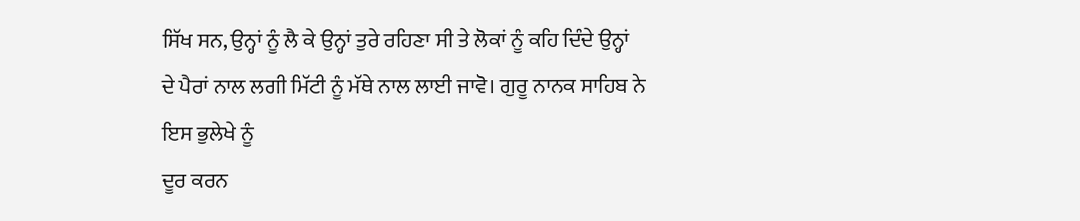ਸਿੱਖ ਸਨ, ਉਨ੍ਹਾਂ ਨੂੰ ਲੈ ਕੇ ਉਨ੍ਹਾਂ ਤੁਰੇ ਰਹਿਣਾ ਸੀ ਤੇ ਲੋਕਾਂ ਨੂੰ ਕਹਿ ਦਿੰਦੇ ਉਨ੍ਹਾਂ
ਦੇ ਪੈਰਾਂ ਨਾਲ ਲਗੀ ਮਿੱਟੀ ਨੂੰ ਮੱਥੇ ਨਾਲ ਲਾਈ ਜਾਵੋ। ਗੁਰੂ ਨਾਨਕ ਸਾਹਿਬ ਨੇ ਇਸ ਭੁਲੇਖੇ ਨੂੰ
ਦੂਰ ਕਰਨ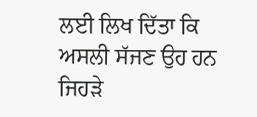ਲਈ ਲਿਖ ਦਿੱਤਾ ਕਿ ਅਸਲੀ ਸੱਜਣ ਉਹ ਹਨ ਜਿਹੜੇ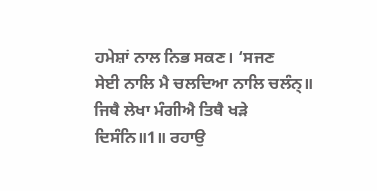ਹਮੇਸ਼ਾਂ ਨਾਲ ਨਿਭ ਸਕਣ। ‘ਸਜਣ
ਸੇਈ ਨਾਲਿ ਮੈ ਚਲਦਿਆ ਨਾਲਿ ਚਲੰਨ੍॥ ਜਿਥੈ ਲੇਖਾ ਮੰਗੀਐ ਤਿਥੈ ਖੜੇ ਦਿਸੰਨਿ॥1॥ ਰਹਾਉ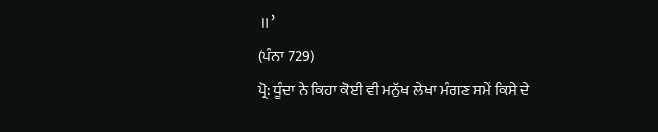॥’
(ਪੰਨਾ 729)
ਪ੍ਰੋ: ਧੂੰਦਾ ਨੇ ਕਿਹਾ ਕੋਈ ਵੀ ਮਨੁੱਖ ਲੇਖਾ ਮੰਗਣ ਸਮੇਂ ਕਿਸੇ ਦੇ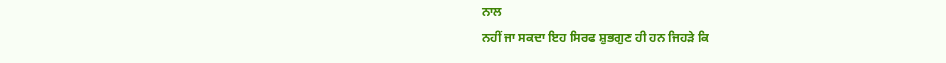ਨਾਲ
ਨਹੀਂ ਜਾ ਸਕਦਾ ਇਹ ਸਿਰਫ ਸ਼ੁਭਗੁਣ ਹੀ ਹਨ ਜਿਹੜੇ ਕਿ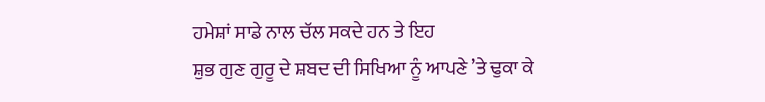ਹਮੇਸ਼ਾਂ ਸਾਡੇ ਨਾਲ ਚੱਲ ਸਕਦੇ ਹਨ ਤੇ ਇਹ
ਸ਼ੁਭ ਗੁਣ ਗੁਰੂ ਦੇ ਸ਼ਬਦ ਦੀ ਸਿਖਿਆ ਨੂੰ ਆਪਣੇ ’ਤੇ ਢੁਕਾ ਕੇ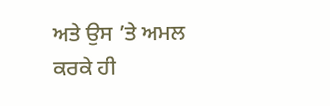ਅਤੇ ਉਸ ’ਤੇ ਅਮਲ ਕਰਕੇ ਹੀ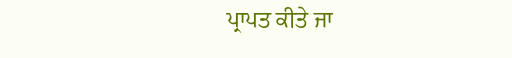ਪ੍ਰਾਪਤ ਕੀਤੇ ਜਾ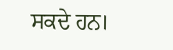ਸਕਦੇ ਹਨ।